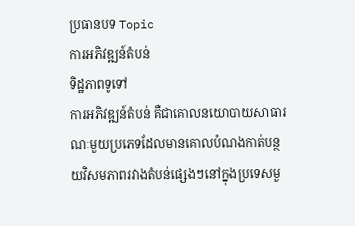ប្រធានបទ Topic
ការអភិវឌ្ឍន៍តំបន់
ទិដ្ឋភាពទូទៅ
ការអភិវឌ្ឍន៍តំបន់ គឺជាគោលនយោបាយសាធារណៈមួយប្រភេទដែលមានគោលបំណងកាត់បន្ថយវិសមភាពរវាងតំបន់ផ្សេងៗនៅក្នុងប្រទេសមួ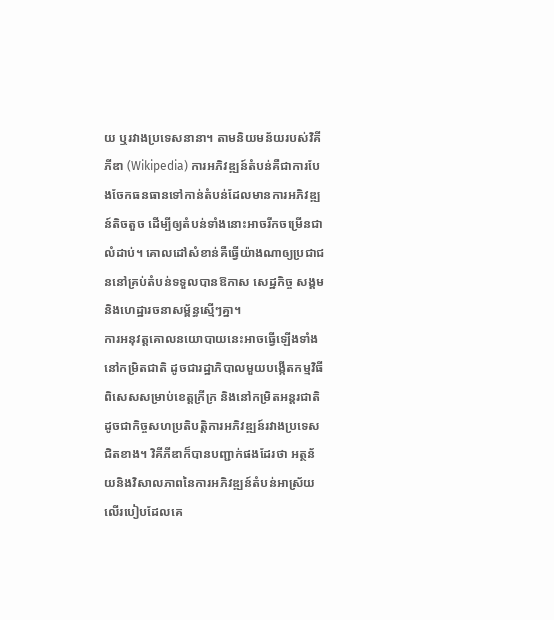យ ឬរវាងប្រទេសនានា។ តាមនិយមន័យរបស់វិគីភីឌា (Wikipedia) ការអភិវឌ្ឍន៍តំបន់គឺជាការបែងចែកធនធានទៅកាន់តំបន់ដែលមានការអភិវឌ្ឍន៍តិចតួច ដើម្បីឲ្យតំបន់ទាំងនោះអាចរីកចម្រើនជាលំដាប់។ គោលដៅសំខាន់គឺធ្វើយ៉ាងណាឲ្យប្រជាជននៅគ្រប់តំបន់ទទួលបានឱកាស សេដ្ឋកិច្ច សង្គម និងហេដ្ឋារចនាសម្ព័ន្ធស្មើៗគ្នា។
ការអនុវត្តគោលនយោបាយនេះអាចធ្វើឡើងទាំងនៅកម្រិតជាតិ ដូចជារដ្ឋាភិបាលមួយបង្កើតកម្មវិធីពិសេសសម្រាប់ខេត្តក្រីក្រ និងនៅកម្រិតអន្តរជាតិ ដូចជាកិច្ចសហប្រតិបត្តិការអភិវឌ្ឍន៍រវាងប្រទេសជិតខាង។ វិគីភីឌាក៏បានបញ្ជាក់ផងដែរថា អត្ថន័យនិងវិសាលភាពនៃការអភិវឌ្ឍន៍តំបន់អាស្រ័យលើរបៀបដែលគេ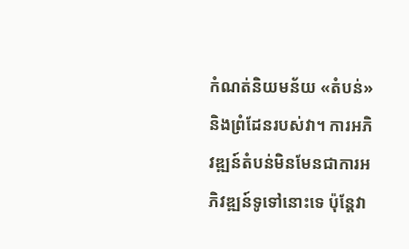កំណត់និយមន័យ «តំបន់» និងព្រំដែនរបស់វា។ ការអភិវឌ្ឍន៍តំបន់មិនមែនជាការអភិវឌ្ឍន៍ទូទៅនោះទេ ប៉ុន្តែវា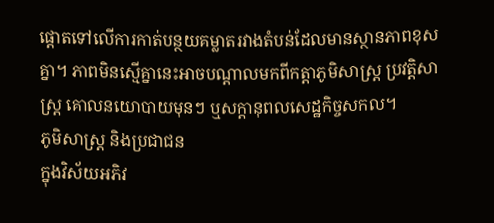ផ្ដោតទៅលើការកាត់បន្ថយគម្លាតរវាងតំបន់ដែលមានស្ថានភាពខុសគ្នា។ ភាពមិនស្មើគ្នានេះអាចបណ្ដាលមកពីកត្តាភូមិសាស្ត្រ ប្រវត្តិសាស្ត្រ គោលនយោបាយមុនៗ ឬសក្ដានុពលសេដ្ឋកិច្ចសកល។
ភូមិសាស្ត្រ និងប្រជាជន
ក្នុងវិស័យអភិវ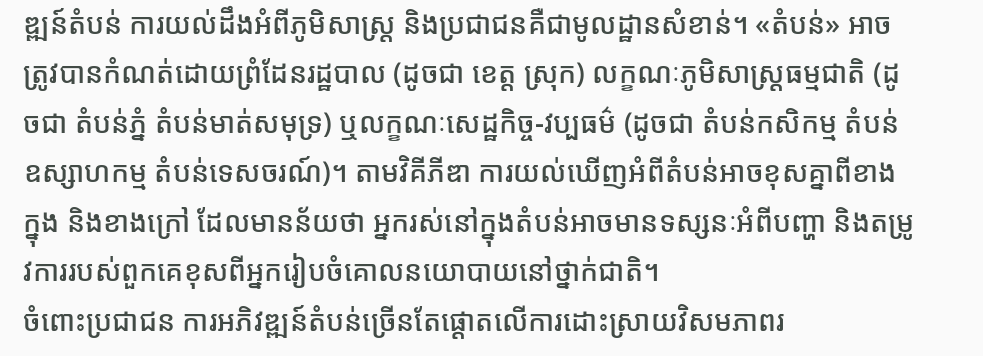ឌ្ឍន៍តំបន់ ការយល់ដឹងអំពីភូមិសាស្ត្រ និងប្រជាជនគឺជាមូលដ្ឋានសំខាន់។ «តំបន់» អាចត្រូវបានកំណត់ដោយព្រំដែនរដ្ឋបាល (ដូចជា ខេត្ត ស្រុក) លក្ខណៈភូមិសាស្ត្រធម្មជាតិ (ដូចជា តំបន់ភ្នំ តំបន់មាត់សមុទ្រ) ឬលក្ខណៈសេដ្ឋកិច្ច-វប្បធម៌ (ដូចជា តំបន់កសិកម្ម តំបន់ឧស្សាហកម្ម តំបន់ទេសចរណ៍)។ តាមវិគីភីឌា ការយល់ឃើញអំពីតំបន់អាចខុសគ្នាពីខាងក្នុង និងខាងក្រៅ ដែលមានន័យថា អ្នករស់នៅក្នុងតំបន់អាចមានទស្សនៈអំពីបញ្ហា និងតម្រូវការរបស់ពួកគេខុសពីអ្នករៀបចំគោលនយោបាយនៅថ្នាក់ជាតិ។
ចំពោះប្រជាជន ការអភិវឌ្ឍន៍តំបន់ច្រើនតែផ្ដោតលើការដោះស្រាយវិសមភាពរ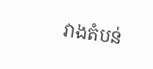វាងតំបន់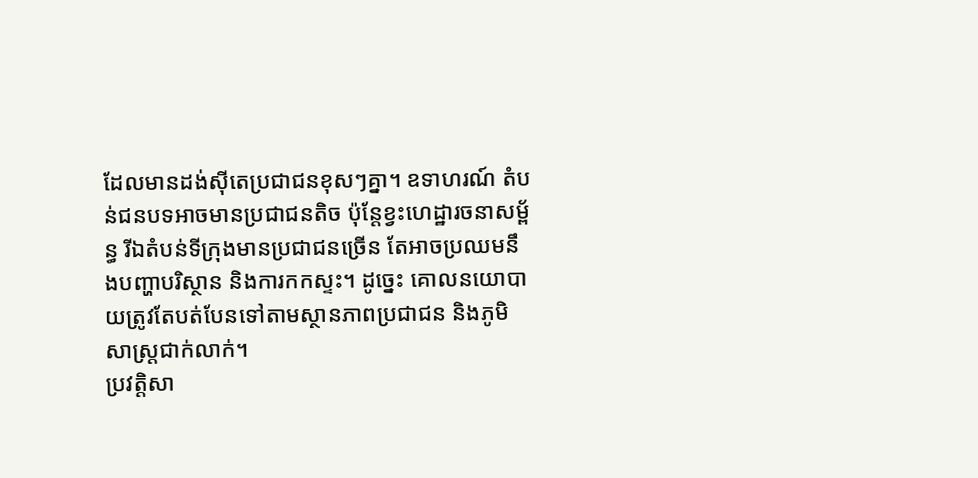ដែលមានដង់ស៊ីតេប្រជាជនខុសៗគ្នា។ ឧទាហរណ៍ តំបន់ជនបទអាចមានប្រជាជនតិច ប៉ុន្តែខ្វះហេដ្ឋារចនាសម្ព័ន្ធ រីឯតំបន់ទីក្រុងមានប្រជាជនច្រើន តែអាចប្រឈមនឹងបញ្ហាបរិស្ថាន និងការកកស្ទះ។ ដូច្នេះ គោលនយោបាយត្រូវតែបត់បែនទៅតាមស្ថានភាពប្រជាជន និងភូមិសាស្ត្រជាក់លាក់។
ប្រវត្តិសា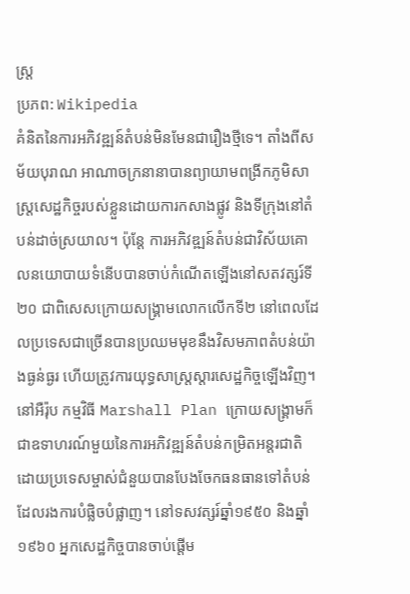ស្ត្រ
ប្រភព: Wikipedia
គំនិតនៃការអភិវឌ្ឍន៍តំបន់មិនមែនជារឿងថ្មីទេ។ តាំងពីសម័យបុរាណ អាណាចក្រនានាបានព្យាយាមពង្រីកភូមិសាស្ត្រសេដ្ឋកិច្ចរបស់ខ្លួនដោយការកសាងផ្លូវ និងទីក្រុងនៅតំបន់ដាច់ស្រយាល។ ប៉ុន្តែ ការអភិវឌ្ឍន៍តំបន់ជាវិស័យគោលនយោបាយទំនើបបានចាប់កំណើតឡើងនៅសតវត្សរ៍ទី២០ ជាពិសេសក្រោយសង្គ្រាមលោកលើកទី២ នៅពេលដែលប្រទេសជាច្រើនបានប្រឈមមុខនឹងវិសមភាពតំបន់យ៉ាងធ្ងន់ធ្ងរ ហើយត្រូវការយុទ្ធសាស្ត្រស្ដារសេដ្ឋកិច្ចឡើងវិញ។
នៅអឺរ៉ុប កម្មវិធី Marshall Plan ក្រោយសង្គ្រាមក៏ជាឧទាហរណ៍មួយនៃការអភិវឌ្ឍន៍តំបន់កម្រិតអន្តរជាតិ ដោយប្រទេសម្ចាស់ជំនួយបានបែងចែកធនធានទៅតំបន់ដែលរងការបំផ្លិចបំផ្លាញ។ នៅទសវត្សរ៍ឆ្នាំ១៩៥០ និងឆ្នាំ១៩៦០ អ្នកសេដ្ឋកិច្ចបានចាប់ផ្ដើម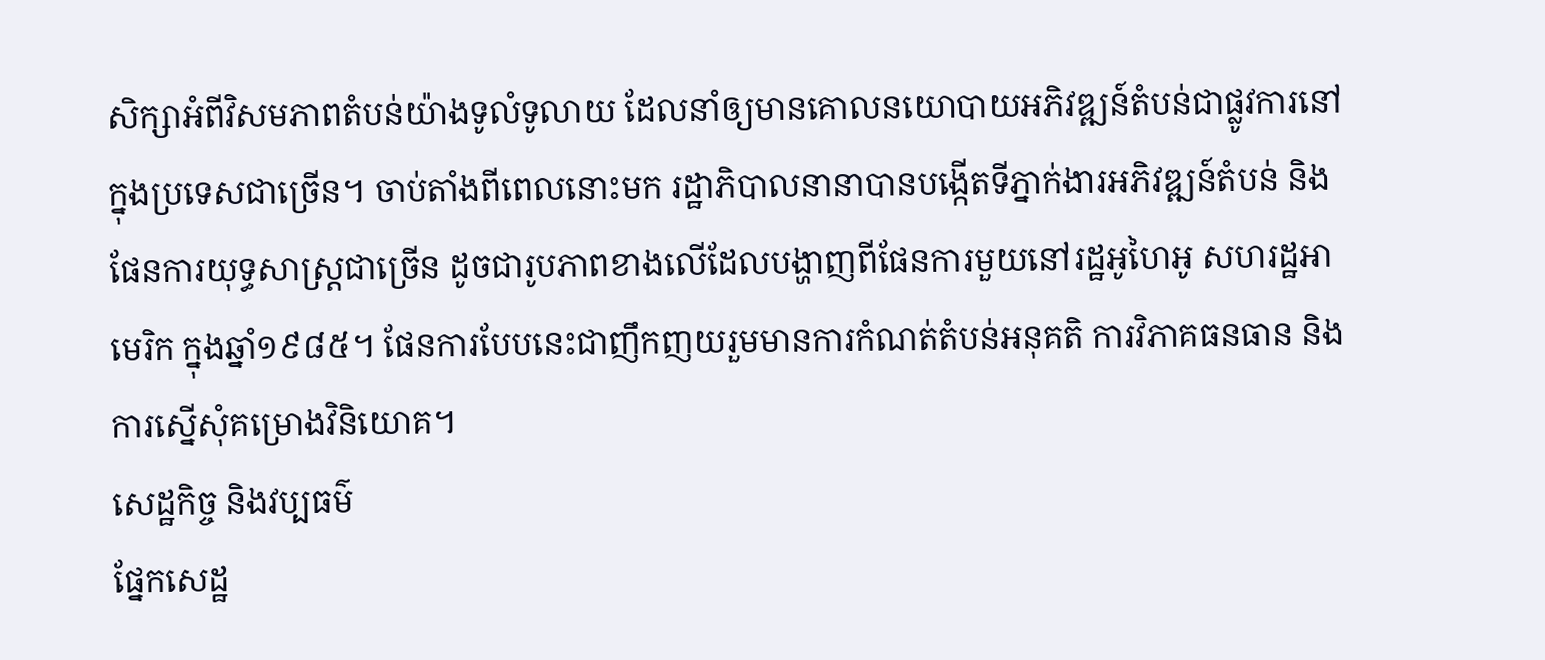សិក្សាអំពីវិសមភាពតំបន់យ៉ាងទូលំទូលាយ ដែលនាំឲ្យមានគោលនយោបាយអភិវឌ្ឍន៍តំបន់ជាផ្លូវការនៅក្នុងប្រទេសជាច្រើន។ ចាប់តាំងពីពេលនោះមក រដ្ឋាភិបាលនានាបានបង្កើតទីភ្នាក់ងារអភិវឌ្ឍន៍តំបន់ និងផែនការយុទ្ធសាស្ត្រជាច្រើន ដូចជារូបភាពខាងលើដែលបង្ហាញពីផែនការមួយនៅរដ្ឋអូហៃអូ សហរដ្ឋអាមេរិក ក្នុងឆ្នាំ១៩៨៥។ ផែនការបែបនេះជាញឹកញយរួមមានការកំណត់តំបន់អនុគតិ ការវិភាគធនធាន និងការស្នើសុំគម្រោងវិនិយោគ។
សេដ្ឋកិច្ច និងវប្បធម៌
ផ្នែកសេដ្ឋ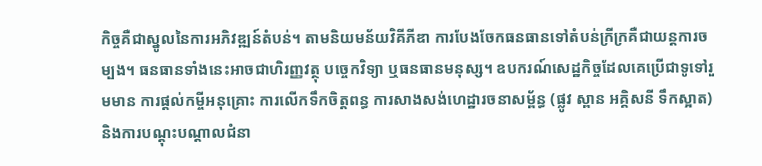កិច្ចគឺជាស្នូលនៃការអភិវឌ្ឍន៍តំបន់។ តាមនិយមន័យវិគីភីឌា ការបែងចែកធនធានទៅតំបន់ក្រីក្រគឺជាយន្តការចម្បង។ ធនធានទាំងនេះអាចជាហិរញ្ញវត្ថុ បច្ចេកវិទ្យា ឬធនធានមនុស្ស។ ឧបករណ៍សេដ្ឋកិច្ចដែលគេប្រើជាទូទៅរួមមាន ការផ្ដល់កម្ចីអនុគ្រោះ ការលើកទឹកចិត្តពន្ធ ការសាងសង់ហេដ្ឋារចនាសម្ព័ន្ធ (ផ្លូវ ស្ពាន អគ្គិសនី ទឹកស្អាត) និងការបណ្ដុះបណ្ដាលជំនា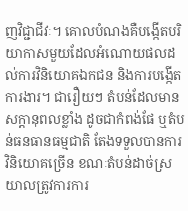ញវិជ្ជាជីវៈ។ គោលបំណងគឺបង្កើតបរិយាកាសមួយដែលអំណោយផលដល់ការវិនិយោគឯកជន និងការបង្កើតការងារ។ ជារឿយៗ តំបន់ដែលមានសក្ដានុពលខ្លាំង ដូចជាកំពង់ផែ ឬតំបន់ធនធានធម្មជាតិ តែងទទួលបានការវិនិយោគច្រើន ខណៈតំបន់ដាច់ស្រយាលត្រូវការការ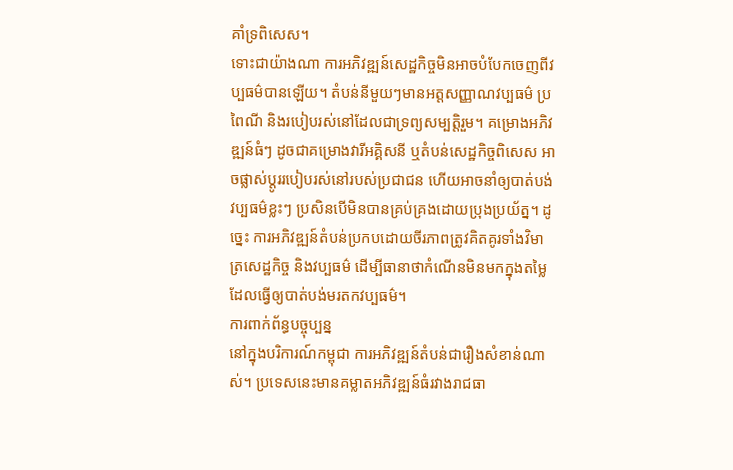គាំទ្រពិសេស។
ទោះជាយ៉ាងណា ការអភិវឌ្ឍន៍សេដ្ឋកិច្ចមិនអាចបំបែកចេញពីវប្បធម៌បានឡើយ។ តំបន់នីមួយៗមានអត្តសញ្ញាណវប្បធម៌ ប្រពៃណី និងរបៀបរស់នៅដែលជាទ្រព្យសម្បត្តិរួម។ គម្រោងអភិវឌ្ឍន៍ធំៗ ដូចជាគម្រោងវារីអគ្គិសនី ឬតំបន់សេដ្ឋកិច្ចពិសេស អាចផ្លាស់ប្ដូររបៀបរស់នៅរបស់ប្រជាជន ហើយអាចនាំឲ្យបាត់បង់វប្បធម៌ខ្លះៗ ប្រសិនបើមិនបានគ្រប់គ្រងដោយប្រុងប្រយ័ត្ន។ ដូច្នេះ ការអភិវឌ្ឍន៍តំបន់ប្រកបដោយចីរភាពត្រូវគិតគូរទាំងវិមាត្រសេដ្ឋកិច្ច និងវប្បធម៌ ដើម្បីធានាថាកំណើនមិនមកក្នុងតម្លៃដែលធ្វើឲ្យបាត់បង់មរតកវប្បធម៌។
ការពាក់ព័ន្ធបច្ចុប្បន្ន
នៅក្នុងបរិការណ៍កម្ពុជា ការអភិវឌ្ឍន៍តំបន់ជារឿងសំខាន់ណាស់។ ប្រទេសនេះមានគម្លាតអភិវឌ្ឍន៍ធំរវាងរាជធា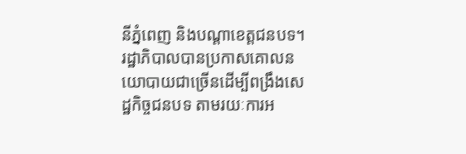នីភ្នំពេញ និងបណ្ដាខេត្តជនបទ។ រដ្ឋាភិបាលបានប្រកាសគោលនយោបាយជាច្រើនដើម្បីពង្រឹងសេដ្ឋកិច្ចជនបទ តាមរយៈការអ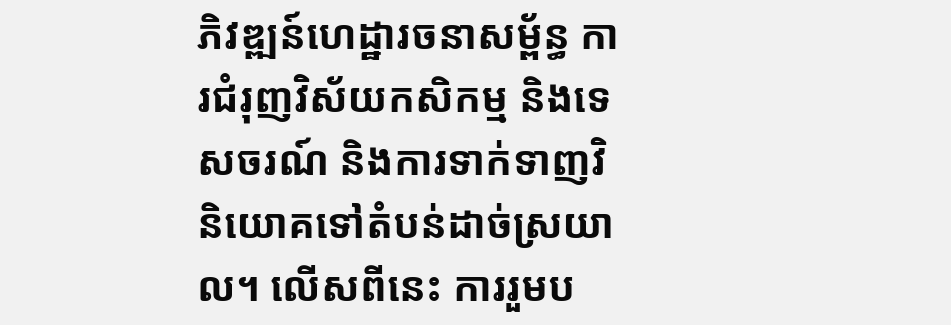ភិវឌ្ឍន៍ហេដ្ឋារចនាសម្ព័ន្ធ ការជំរុញវិស័យកសិកម្ម និងទេសចរណ៍ និងការទាក់ទាញវិនិយោគទៅតំបន់ដាច់ស្រយាល។ លើសពីនេះ ការរួមប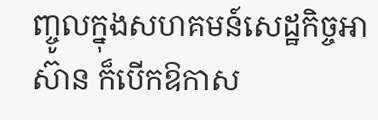ញ្ចូលក្នុងសហគមន៍សេដ្ឋកិច្ចអាស៊ាន ក៏បើកឱកាស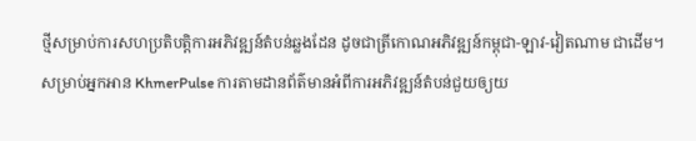ថ្មីសម្រាប់ការសហប្រតិបត្តិការអភិវឌ្ឍន៍តំបន់ឆ្លងដែន ដូចជាត្រីកោណអភិវឌ្ឍន៍កម្ពុជា-ឡាវ-វៀតណាម ជាដើម។
សម្រាប់អ្នកអាន KhmerPulse ការតាមដានព័ត៌មានអំពីការអភិវឌ្ឍន៍តំបន់ជួយឲ្យយ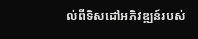ល់ពីទិសដៅអភិវឌ្ឍន៍របស់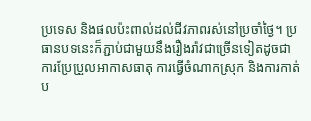ប្រទេស និងផលប៉ះពាល់ដល់ជីវភាពរស់នៅប្រចាំថ្ងៃ។ ប្រធានបទនេះក៏ភ្ជាប់ជាមួយនឹងរឿងរ៉ាវជាច្រើនទៀតដូចជា ការប្រែប្រួលអាកាសធាតុ ការធ្វើចំណាកស្រុក និងការកាត់ប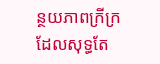ន្ថយភាពក្រីក្រ ដែលសុទ្ធតែ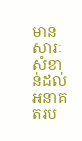មានសារៈសំខាន់ដល់អនាគតរប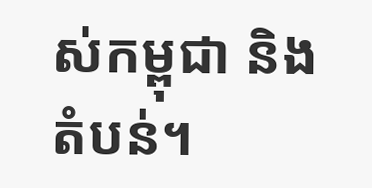ស់កម្ពុជា និងតំបន់។